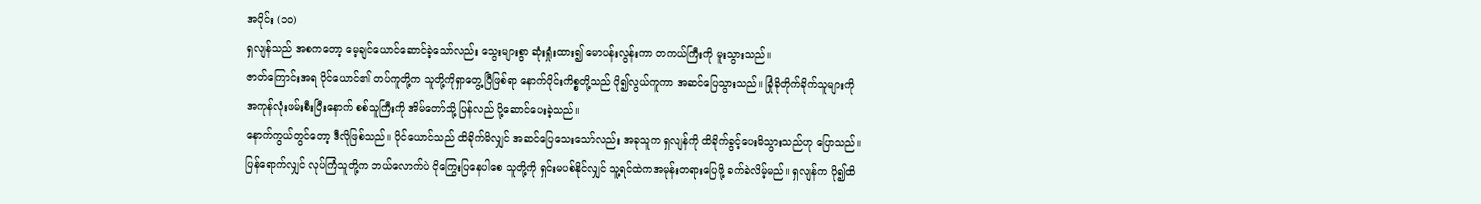အပိုင်း (၁၀)
ရှလျန်သည် အစကတော့ မေ့ချင်ယောင်ဆောင်ခဲ့သော်လည်း သွေးများစွာ ဆုံးရှုံးထား၍ မောပန်းလွန်းကာ တကယ်ကြီးကို မူးသွားသည်။
ဇာတ်ကြောင်းအရ ပိုင်ယောင်၏ တပ်ကူတို့က သူတို့ကိုရှာတွေ့ပြီဖြစ်ရာ နောက်ပိုင်းကိစ္စတို့သည် ပို၍လွယ်ကူကာ အဆင်ပြေသွားသည်။ ခြုံခိုတိုက်ခိုက်သူများကို အကုန်လုံးဖမ်းစီးပြီးနောက် စစ်သူကြီးကို အိမ်တော်သို့ ပြန်လည် ပို့ဆောင်ပေးခဲ့သည်။
နောက်ကွယ်တွင်တော့ ဒီလိုဖြစ်သည်။ ပိုင်ယောင်သည် ထိခိုက်မိလျှင် အဆင်ပြေသေးသော်လည်း အခုသူက ရှလျန်ကို ထိခိုက်ခွင့်ပေးမိသွားသည်ဟု ပြောသည်။ ပြန်ရောက်လျှင် လုပ်ကြံသူတို့က ဘယ်လောက်ပဲ ငိုကြွေးပြနေပါစေ သူတို့ကို ရှင်းမပစ်နိုင်လျှင် သူ့ရင်ထဲကအမုန်းတရားပြေဖို့ ခက်ခဲလိမ့်မည်။ ရှလျန်က ပို၍ထိ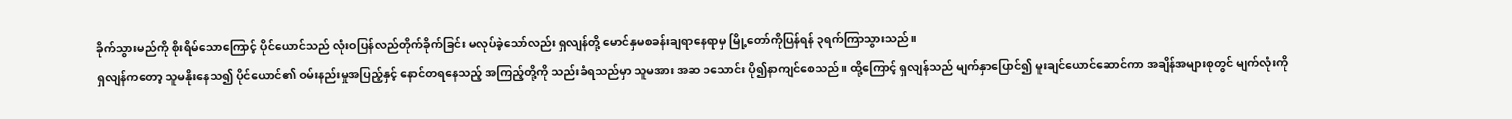ခိုက်သွားမည်ကို စိုးရိမ်သောကြောင့် ပိုင်ယောင်သည် လုံးဝပြန်လည်တိုက်ခိုက်ခြင်း မလုပ်ခဲ့သော်လည်း ရှလျန်တို့ မောင်နှမစခန်းချရာနေရာမှ မြို့တော်ကိုပြန်ရန် ၃ရက်ကြာသွားသည်။
ရှလျန်ကတော့ သူမနိုးနေသ၍ ပိုင်ယောင်၏ ဝမ်းနည်းမှုအပြည့်နှင့် နောင်တရနေသည့် အကြည့်တို့ကို သည်းခံရသည်မှာ သူမအား အဆ ၁သောင်း ပို၍နာကျင်စေသည်။ ထို့ကြောင့် ရှလျန်သည် မျက်နှာပြောင်၍ မူးချင်ယောင်ဆောင်ကာ အချိန်အများစုတွင် မျက်လုံးကို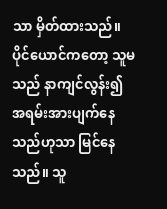သာ မှိတ်ထားသည်။
ပိုင်ယောင်ကတော့ သူမသည် နာကျင်လွန်း၍ အရမ်းအားပျက်နေသည်ဟုသာ မြင်နေသည်။ သူ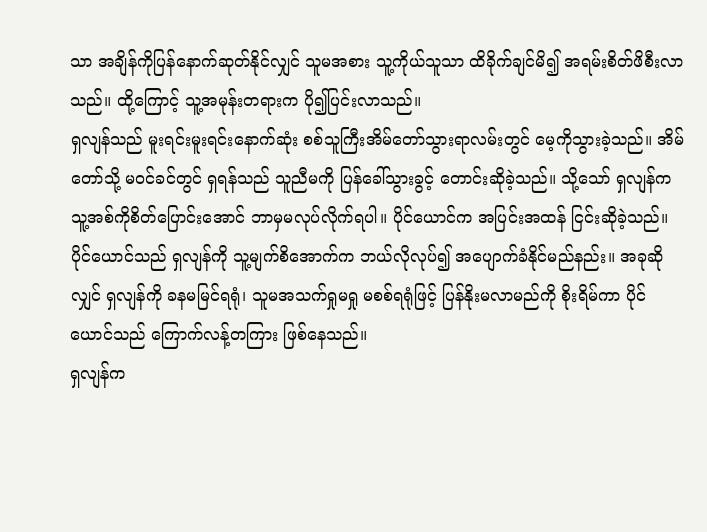သာ အချိန်ကိုပြန်နောက်ဆုတ်နိုင်လျှင် သူမအစား သူ့ကိုယ်သူသာ ထိခိုက်ချင်မိ၍ အရမ်းစိတ်ဖိစီးလာသည်။ ထို့ကြောင့် သူ့အမုန်းတရားက ပို၍ပြင်းလာသည်။
ရှလျန်သည် မူးရင်းမူးရင်းနောက်ဆုံး စစ်သူကြီးအိမ်တော်သွားရာလမ်းတွင် မေ့ကိုသွားခဲ့သည်။ အိမ်တော်သို့ မဝင်ခင်တွင် ရှရန်သည် သူညီမကို ပြန်ခေါ်သွားခွင့် တောင်းဆိုခဲ့သည်။ သို့သော် ရှလျန်က သူ့အစ်ကိုစိတ်ပြောင်းအောင် ဘာမှမလုပ်လိုက်ရပါ။ ပိုင်ယောင်က အပြင်းအထန် ငြင်းဆိုခဲ့သည်။
ပိုင်ယောင်သည် ရှလျန်ကို သူ့မျက်စိအောက်က ဘယ်လိုလုပ်၍ အပျောက်ခံနိုင်မည်နည်း။ အခုဆိုလျှင် ရှလျန်ကို ခနမမြင်ရရုံ၊ သူမအသက်ရှုမရှု မစစ်ရရုံဖြင့် ပြန်နိုးမလာမည်ကို စိုးရိမ်ကာ ပိုင်ယောင်သည် ကြောက်လန့်တကြား ဖြစ်နေသည်။
ရှလျန်က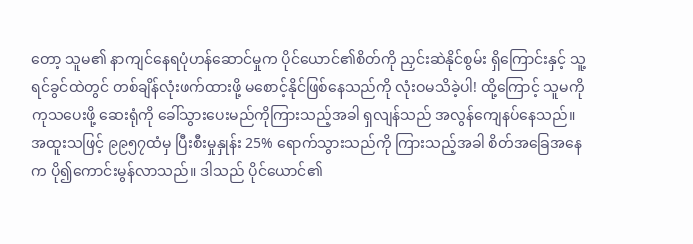တော့ သူမ၏ နာကျင်နေရပုံဟန်ဆောင်မှုက ပိုင်ယောင်၏စိတ်ကို ညှင်းဆဲနိုင်စွမ်း ရှိကြောင်းနှင့် သူ့ရင်ခွင်ထဲတွင် တစ်ချိန်လုံးဖက်ထားဖို့ မစောင့်နိုင်ဖြစ်နေသည်ကို လုံးဝမသိခဲ့ပါ! ထို့ကြောင့် သူမကို ကုသပေးဖို့ ဆေးရုံကို ခေါ်သွားပေးမည်ကိုကြားသည့်အခါ ရှလျန်သည် အလွန်ကျေနပ်နေသည်။ အထူးသဖြင့် ၉၉၅၇ထံမှ ပြီးစီးမှုနှုန်း 25% ရောက်သွားသည်ကို ကြားသည့်အခါ စိတ်အခြေအနေက ပို၍ကောင်းမွန်လာသည်။ ဒါသည် ပိုင်ယောင်၏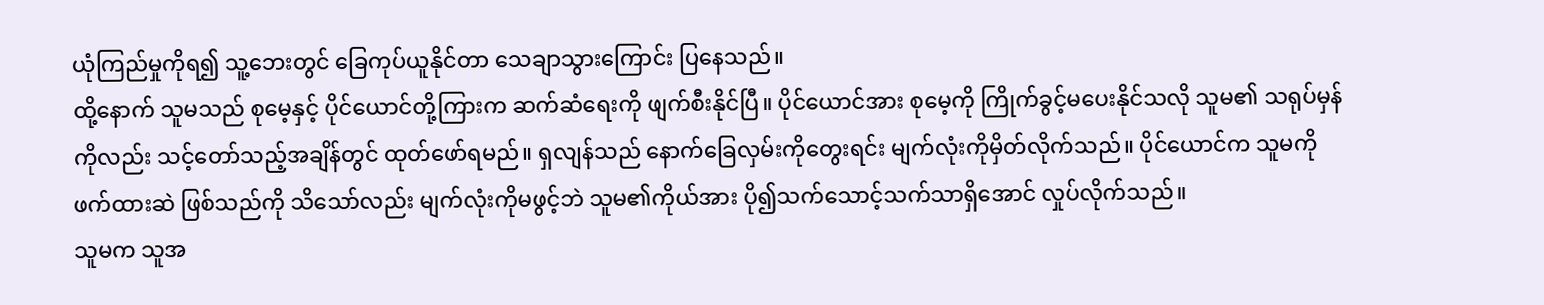ယုံကြည်မှုကိုရ၍ သူ့ဘေးတွင် ခြေကုပ်ယူနိုင်တာ သေချာသွားကြောင်း ပြနေသည်။
ထို့နောက် သူမသည် စုမေ့နှင့် ပိုင်ယောင်တို့ကြားက ဆက်ဆံရေးကို ဖျက်စီးနိုင်ပြီ။ ပိုင်ယောင်အား စုမေ့ကို ကြိုက်ခွင့်မပေးနိုင်သလို သူမ၏ သရုပ်မှန်ကိုလည်း သင့်တော်သည့်အချိန်တွင် ထုတ်ဖော်ရမည်။ ရှလျန်သည် နောက်ခြေလှမ်းကိုတွေးရင်း မျက်လုံးကိုမှိတ်လိုက်သည်။ ပိုင်ယောင်က သူမကို ဖက်ထားဆဲ ဖြစ်သည်ကို သိသော်လည်း မျက်လုံးကိုမဖွင့်ဘဲ သူမ၏ကိုယ်အား ပို၍သက်သောင့်သက်သာရှိအောင် လှုပ်လိုက်သည်။
သူမက သူအ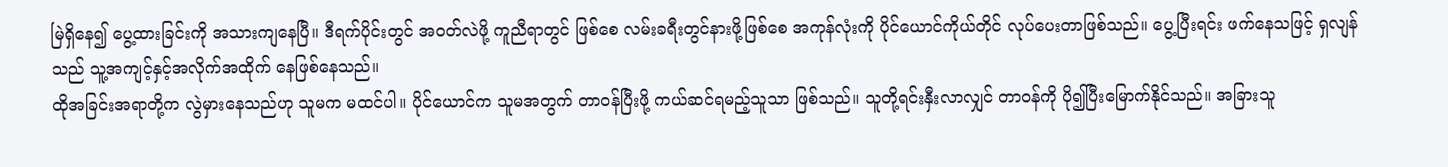မြဲရှိနေ၍ ပွေ့ထားခြင်းကို အသားကျနေပြီ။ ဒီရက်ပိုင်းတွင် အဝတ်လဲဖို့ ကူညီရာတွင် ဖြစ်စေ လမ်းခရီးတွင်နားဖို့ဖြစ်စေ အကုန်လုံးကို ပိုင်ယောင်ကိုယ်တိုင် လုပ်ပေးတာဖြစ်သည်။ ပွေ့ပြီးရင်း ဖက်နေသဖြင့် ရှလျန်သည် သူ့အကျင့်နှင့်အလိုက်အထိုက် နေဖြစ်နေသည်။
ထိုအခြင်းအရာတို့က လွဲမှားနေသည်ဟု သူမက မထင်ပါ။ ပိုင်ယောင်က သူမအတွက် တာဝန်ပြီးဖို့ ကယ်ဆင်ရမည့်သူသာ ဖြစ်သည်။ သူတို့ရင်းနှီးလာလျှင် တာဝန်ကို ပို၍ပြီးမြောက်နိုင်သည်။ အခြားသူ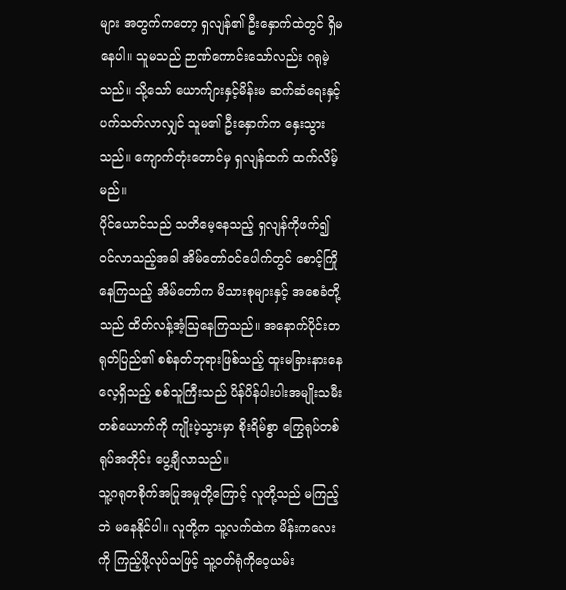များ အတွက်ကတော့ ရှလျန်၏ ဦးနှောက်ထဲတွင် ရှိမနေပါ။ သူမသည် ဉာဏ်ကောင်းသော်လည်း ဂရုမဲ့သည်။ သို့သော် ယောက်ျားနှင့်မိန်းမ ဆက်ဆံရေးနှင့် ပက်သတ်လာလျှင် သူမ၏ ဦးနှောက်က နှေးသွားသည်။ ကျောက်တုံးတောင်မှ ရှလျန်ထက် ထက်လိမ့်မည်။
ပိုင်ယောင်သည် သတိမေ့နေသည့် ရှလျန်ကိုဖက်၍ ဝင်လာသည့်အခါ အိမ်တော်ဝင်ပေါက်တွင် စောင့်ကြိုနေကြသည့် အိမ်တော်က မိသားစုများနှင့် အစေခံတို့သည် ထိတ်လန့်အံ့ဩနေကြသည်။ အနောက်ပိုင်းတရုတ်ပြည်၏ စစ်နတ်ဘုရားဖြစ်သည့် ထူးမခြားနားနေလေ့ရှိသည့် စစ်သူကြီးသည် ပိန်ပိန်ပါးပါးအမျိုးသမီးတစ်ယောက်ကို ကျိုးပဲ့သွားမှာ စိုးရိမ်စွာ ကြွေရုပ်တစ်ရုပ်အတိုင်း ပွေ့ချီလာသည်။
သူ့ဂရုတစိုက်အပြုအမှုတို့ကြောင့် လူတို့သည် မကြည့်ဘဲ မနေနိုင်ပါ။ လူတို့က သူ့လက်ထဲက မိန်းကလေးကို ကြည့်ဖို့လုပ်သဖြင့် သူ့ဝတ်ရုံကိုဝေ့ယမ်း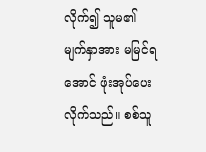လိုက်၍ သူမ၏မျက်နှာအား မမြင်ရအောင် ဖုံးအုပ်ပေးလိုက်သည်။ စစ်သူ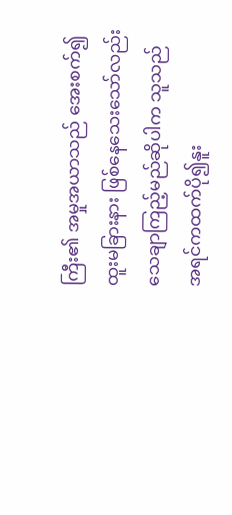ကြီး၏ အမှုအယာသည် အေးစက်၍ ထူးမခြားနား ဖြစ်နေသေးသော်လည်း သေချာကြည့်မည်ဆိုပါက သူသည် အရင်ကထက်ပို၍နူး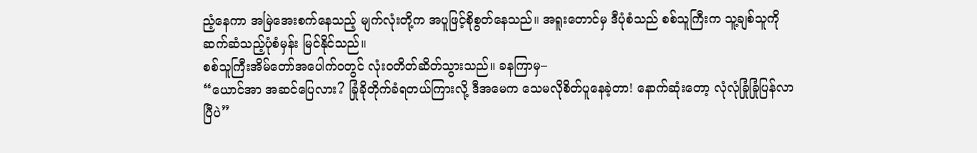ညံ့နေကာ အမြဲအေးစက်နေသည့် မျက်လုံးတို့က အပူဖြင့်စိုစွတ်နေသည်။ အရူးတောင်မှ ဒီပုံစံသည် စစ်သူကြီးက သူ့ချစ်သူကိုဆက်ဆံသည့်ပုံစံမှန်း မြင်နိုင်သည်။
စစ်သူကြီးအိမ်တော်အပေါက်ဝတွင် လုံးဝတိတ်ဆိတ်သွားသည်။ ခနကြာမှ–
“ယောင်အာ အဆင်ပြေလား? ခြုံခိုတိုက်ခံရတယ်ကြားလို့ ဒီအမေက သေမလိုစိတ်ပူနေခဲ့တာ! နောက်ဆုံးတော့ လုံလုံခြုံခြုံပြန်လာပြီပဲ”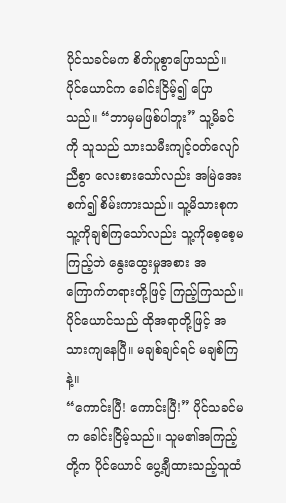ပိုင်သခင်မက စိတ်ပူစွာပြောသည်။
ပိုင်ယောင်က ခေါင်းငြိမ့်၍ ပြောသည်။ “ဘာမှမဖြစ်ပါဘူး” သူ့မိခင်ကို သူသည် သားသမီးကျင့်ဝတ်လျော်ညီစွာ လေးစားသော်လည်း အမြဲအေးစက်၍ စိမ်းကားသည်။ သူ့မိသားစုက သူ့ကိုချစ်ကြသော်လည်း သူ့ကိုစေ့စေ့မကြည့်ဘဲ နွေးထွေးမှုအစား အကြောက်တရားတို့ဖြင့် ကြည့်ကြသည်။
ပိုင်ယောင်သည် ထိုအရာတို့ဖြင့် အသားကျနေပြီ။ မချစ်ချင်ရင် မချစ်ကြနဲ့။
“ကောင်းပြီ! ကောင်းပြီ!” ပိုင်သခင်မက ခေါင်းငြိမ့်သည်။ သူမ၏အကြည့်တို့က ပိုင်ယောင် ပွေ့ချီထားသည့်သူထံ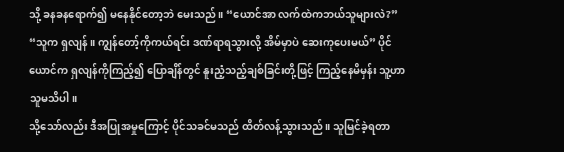သို့ ခနခနရောက်၍ မနေနိုင်တော့ဘဲ မေးသည်။ “ယောင်အာ လက်ထဲကဘယ်သူများလဲ?”
“သူက ရှလျန်။ ကျွန်တော့်ကိုကယ်ရင်း ဒဏ်ရာရသွားလို့ အိမ်မှာပဲ ဆေးကုပေးမယ်” ပိုင်ယောင်က ရှလျန်ကိုကြည့်၍ ပြောချိန်တွင် နူးညံ့သည့်ချစ်ခြင်းတို့ဖြင့် ကြည့်နေမိမှန်း သူ့ဟာသူမသိပါ။
သို့သော်လည်း ဒီအပြုအမှုကြောင့် ပိုင်သခင်မသည် ထိတ်လန့်သွားသည်။ သူမြင်ခဲ့ရတာ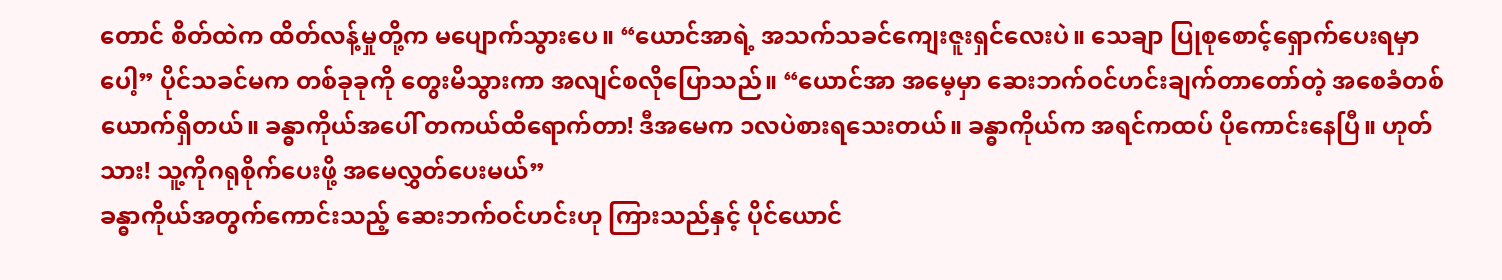တောင် စိတ်ထဲက ထိတ်လန့်မှုတို့က မပျောက်သွားပေ။ “ယောင်အာရဲ့ အသက်သခင်ကျေးဇူးရှင်လေးပဲ။ သေချာ ပြုစုစောင့်ရှောက်ပေးရမှာပေါ့” ပိုင်သခင်မက တစ်ခုခုကို တွေးမိသွားကာ အလျင်စလိုပြောသည်။ “ယောင်အာ အမေ့မှာ ဆေးဘက်ဝင်ဟင်းချက်တာတော်တဲ့ အစေခံတစ်ယောက်ရှိတယ်။ ခန္ဓာကိုယ်အပေါ် တကယ်ထိရောက်တာ! ဒီအမေက ၁လပဲစားရသေးတယ်။ ခန္ဓာကိုယ်က အရင်ကထပ် ပိုကောင်းနေပြီ။ ဟုတ်သား! သူ့ကိုဂရုစိုက်ပေးဖို့ အမေလွှတ်ပေးမယ်”
ခန္ဓာကိုယ်အတွက်ကောင်းသည့် ဆေးဘက်ဝင်ဟင်းဟု ကြားသည်နှင့် ပိုင်ယောင်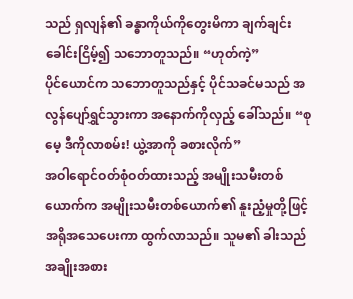သည် ရှလျန်၏ ခန္ဓာကိုယ်ကိုတွေးမိကာ ချက်ချင်းခေါင်းငြိမ့်၍ သဘောတူသည်။ “ဟုတ်ကဲ့”
ပိုင်ယောင်က သဘောတူသည်နှင့် ပိုင်သခင်မသည် အလွန်ပျော်ရွှင်သွားကာ အနောက်ကိုလှည့် ခေါ်သည်။ “စုမေ့ ဒီကိုလာစမ်း! ယွဲ့အာကို ခစားလိုက်”
အဝါရောင်ဝတ်စုံဝတ်ထားသည့် အမျိုးသမီးတစ်ယောက်က အမျိုးသမီးတစ်ယောက်၏ နူးညံ့မှုတို့ဖြင့် အရိုအသေပေးကာ ထွက်လာသည်။ သူမ၏ ခါးသည် အချိုးအစား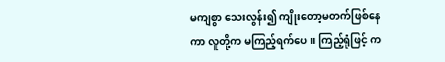မကျစွာ သေးလွန်း၍ ကျိုးတော့မတက်ဖြစ်နေကာ လူတို့က မကြည့်ရက်ပေ။ ကြည့်ရုံဖြင့် က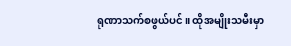ရုဏာသက်စဖွယ်ပင်။ ထိုအမျိုးသမီးမှာ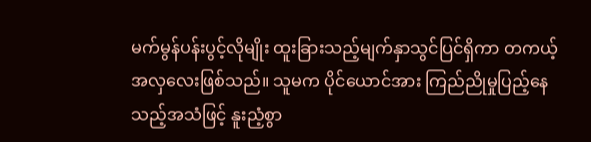မက်မွန်ပန်းပွင့်လိုမျိုး ထူးခြားသည့်မျက်နှာသွင်ပြင်ရှိကာ တကယ့်အလှလေးဖြစ်သည်။ သူမက ပိုင်ယောင်အား ကြည်ညိုမှုပြည့်နေသည့်အသံဖြင့် နူးညံ့စွာ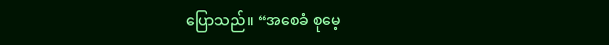ပြောသည်။ “အစေခံ စုမေ့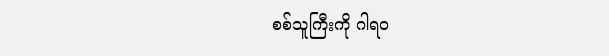စစ်သူကြီးကို ဂါရဝ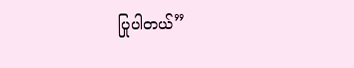ပြုပါတယ်”